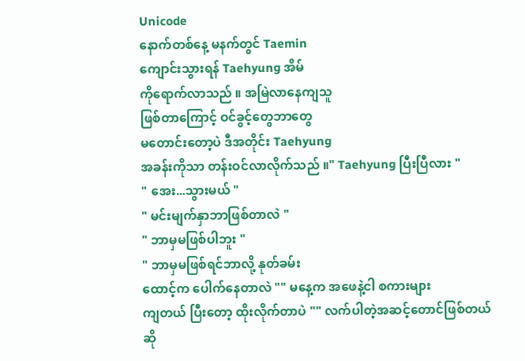Unicode
နောက်တစ်နေ့ မနက်တွင် Taemin
ကျောင်းသွားရန် Taehyung အိမ်
ကိုရောက်လာသည် ။ အမြဲလာနေကျသူ
ဖြစ်တာကြောင့် ဝင်ခွင့်တွေဘာတွေ
မတောင်းတော့ပဲ ဒီအတိုင်း Taehyung
အခန်းကိုသာ တန်းဝင်လာလိုက်သည် ။" Taehyung ပြီးပြီလား "
" အေး...သွားမယ် "
" မင်းမျက်နှာဘာဖြစ်တာလဲ "
" ဘာမှမဖြစ်ပါဘူး "
" ဘာမှမဖြစ်ရင်ဘာလို့ နုတ်ခမ်း
ထောင့်က ပေါက်နေတာလဲ "" မနေ့က အဖေနဲ့ငါ စကားများ
ကျတယ် ပြီးတော့ ထိုးလိုက်တာပဲ "" လက်ပါတဲ့အဆင့်တောင်ဖြစ်တယ်
ဆို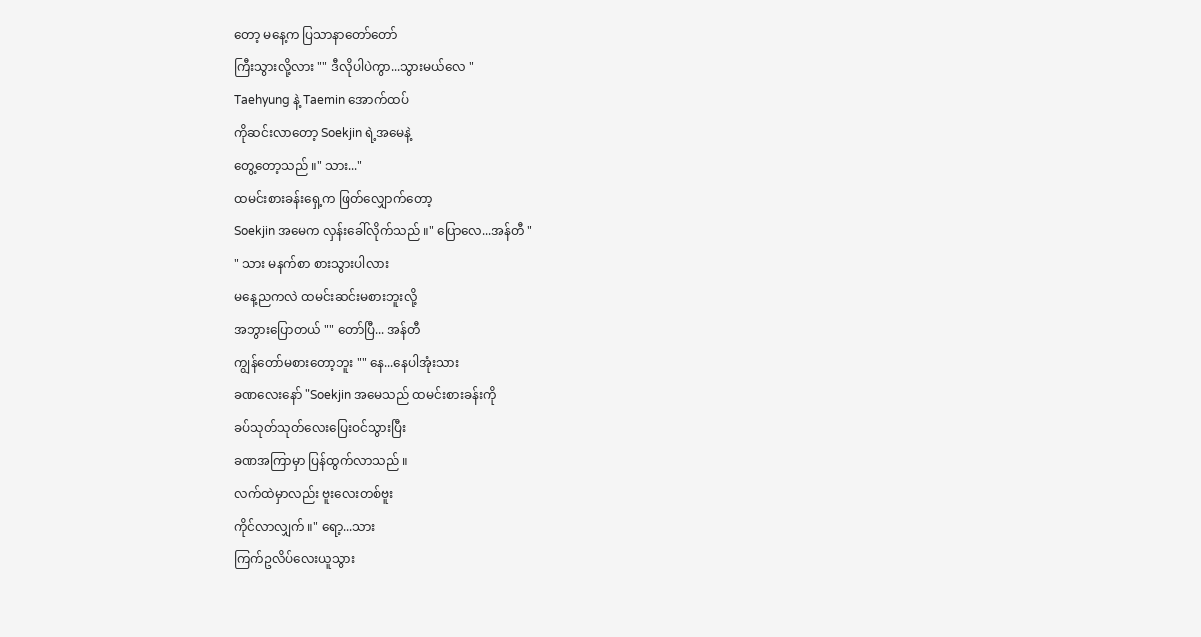တော့ မနေ့က ပြသာနာတော်တော်
ကြီးသွားလို့လား "" ဒီလိုပါပဲကွာ...သွားမယ်လေ "
Taehyung နဲ့ Taemin အောက်ထပ်
ကိုဆင်းလာတော့ Soekjin ရဲ့အမေနဲ့
တွေ့တော့သည် ။" သား..."
ထမင်းစားခန်းရှေ့က ဖြတ်လျှောက်တော့
Soekjin အမေက လှန်းခေါ်လိုက်သည် ။" ပြောလေ...အန်တီ "
" သား မနက်စာ စားသွားပါလား
မနေ့ညကလဲ ထမင်းဆင်းမစားဘူးလို့
အဘွားပြောတယ် "" တော်ပြီ... အန်တီ
ကျွန်တော်မစားတော့ဘူး "" နေ...နေပါအုံးသား
ခဏလေးနော် "Soekjin အမေသည် ထမင်းစားခန်းကို
ခပ်သုတ်သုတ်လေးပြေးဝင်သွားပြီး
ခဏအကြာမှာ ပြန်ထွက်လာသည် ။
လက်ထဲမှာလည်း ဗူးလေးတစ်ဗူး
ကိုင်လာလျှက် ။" ရော့...သား
ကြက်ဥလိပ်လေးယူသွား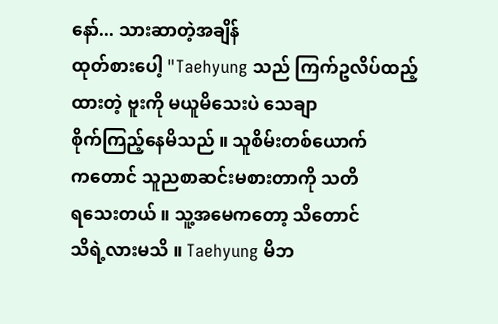နော်... သားဆာတဲ့အချိန်
ထုတ်စားပေါ့ "Taehyung သည် ကြက်ဥလိပ်ထည့်
ထားတဲ့ ဗူးကို မယူမိသေးပဲ သေချာ
စိုက်ကြည့်နေမိသည် ။ သူစိမ်းတစ်ယောက်
ကတောင် သူညစာဆင်းမစားတာကို သတိ
ရသေးတယ် ။ သူ့အမေကတော့ သိတောင်
သိရဲ့လားမသိ ။ Taehyung မိဘ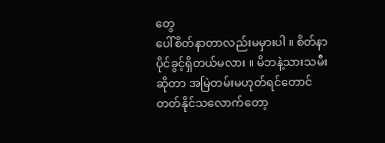တွေ
ပေါ်စိတ်နာတာလည်းမမှားပါ ။ စိတ်နာ
ပိုင်ခွင့်ရှိတယ်မလား ။ မိဘနဲ့သားသမီး
ဆိုတာ အမြဲတမ်းမဟုတ်ရင်တောင်
တတ်နိုင်သလောက်တော့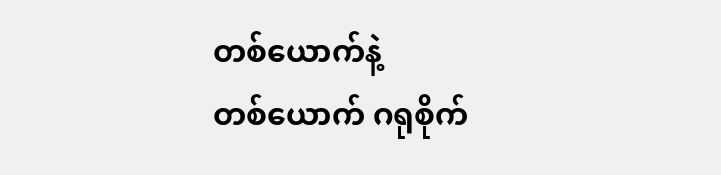တစ်ယောက်နဲ့
တစ်ယောက် ဂရုစိုက်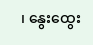၊ နွေးထွေး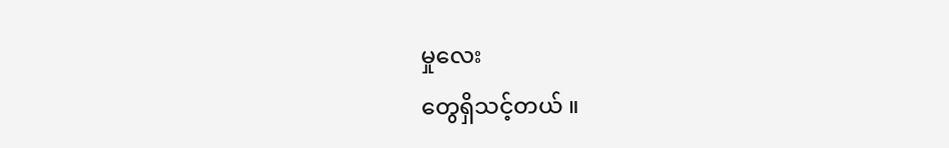မှုလေး
တွေရှိသင့်တယ် ။